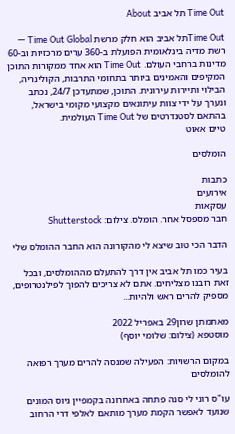Time Out תל אביב About

Time Outתל אביב הוא חלק מרשת Time Out Global — רשת מדיה בינלאומית הפועלת ב-360 ערים מרכזיות וב-60 מדינות ברחבי העולם. Time Out הוא אחד ממקורות התוכן המקיפים והאמינים ביותר בתחומי התרבות, הקולינריה, הבילוי ותיירות עירונית. התוכן, שמתעדכן 24/7, נכתב ונערך על ידי צוות עיתונאים מקצועי מקומי בישראל, בהתאם לסטנדרטים של Time Out העולמית.
טיים אאוט

הומלסים

כתבות
אירועים
עסקאות
חבר מספסל אחר. הומלס. צילום: Shutterstock

הדבר הכי טוב שיצא לי מהקורונה הוא החבר ההומלס שלי

בעיר כמו תל אביב אין דרך להתעלם מההומלסים, ובכל זאת רובנו מצליחים. אתם לא צריכים להפוך לפילנטרופים, מספיק להרים ראש ולהיות...

מאתמתן שרון29 באפריל 2022
מוסטפא (צילום: שלומי יוסף)

במקום הרשויות: הפעילה שמנסה להרים מערך רפואה להומלסים

עו"ס רוני לי סנה פתחה באחרונה בקמפיין גיוס המונים שנועד לאפשר הקמת מערך מותאם לאלפי דרי הרחוב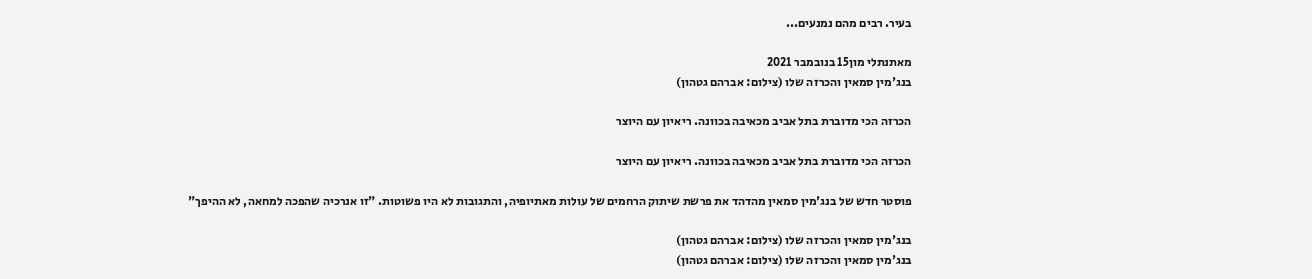בעיר. רבים מהם נמנעים...

מאתנתלי מון15 בנובמבר 2021
בנג'מין סמאין והכרזה שלו (צילום: אברהם גטהון)

הכרזה הכי מדוברת בתל אביב מכאיבה בכוונה. ריאיון עם היוצר

הכרזה הכי מדוברת בתל אביב מכאיבה בכוונה. ריאיון עם היוצר

פוסטר חדש של בנג'מין סמאין מהדהד את פרשת שיתוק הרחמים של עולות מאתיופיה, והתגובות לא היו פשוטות. "זו אנרכיה שהפכה למחאה, לא ההיפך"

בנג'מין סמאין והכרזה שלו (צילום: אברהם גטהון)
בנג'מין סמאין והכרזה שלו (צילום: אברהם גטהון)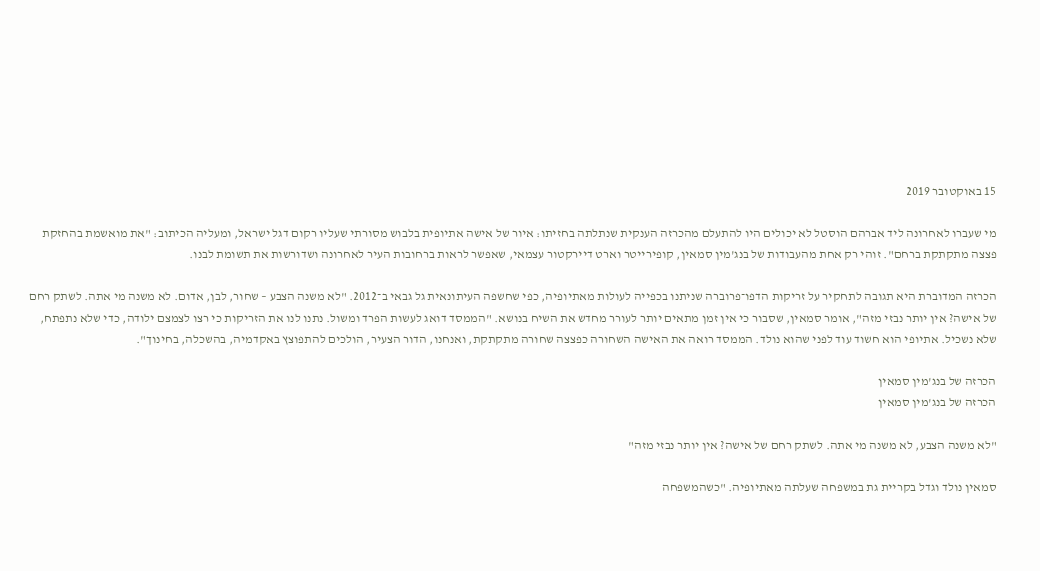15 באוקטובר 2019

מי שעברו לאחרונה ליד אברהם הוסטל לא יכולים היו להתעלם מהכרזה הענקית שנתלתה בחזיתו: איור של אישה אתיופית בלבוש מסורתי שעליו רקום דגל ישראל, ומעליה הכיתוב: "את מואשמת בהחזקת פצצה מתקתקת ברחם". זוהי רק אחת מהעבודות של בנג'מין סמאין, קופירייטר וארט דיירקטור עצמאי, שאפשר לראות ברחובות העיר לאחרונה ושדורשות את תשומת לבנו.

הכרזה המדוברת היא תגובה לתחקיר על זריקות הדפו־פרוברה שניתנו בכפייה לעולות מאתיופיה, כפי שחשפה העיתונאית גל גבאי ב־2012. "לא משנה הצבע – שחור, לבן, אדום. לא משנה מי אתה. לשתק רחם של אישה? אין יותר נבזי מזה", אומר סמאין, שסבור כי אין זמן מתאים יותר לעורר מחדש את השיח בנושא. "הממסד דואג לעשות הפרד ומשול. נתנו לנו את הזריקות כי רצו לצמצם ילודה, כדי שלא נתפתח, שלא נשכיל. אתיופי הוא חשוד עוד לפני שהוא נולד. הממסד רואה את האישה השחורה כפצצה שחורה מתקתקת, ואנחנו, הדור הצעיר, הולכים להתפוצץ באקדמיה, בהשכלה, בחינוך".

הכרזה של בנג'מין סמאין
הכרזה של בנג'מין סמאין

"לא משנה הצבע, לא משנה מי אתה. לשתק רחם של אישה? אין יותר נבזי מזה"

סמאין נולד וגדל בקריית גת במשפחה שעלתה מאתיופיה. "כשהמשפחה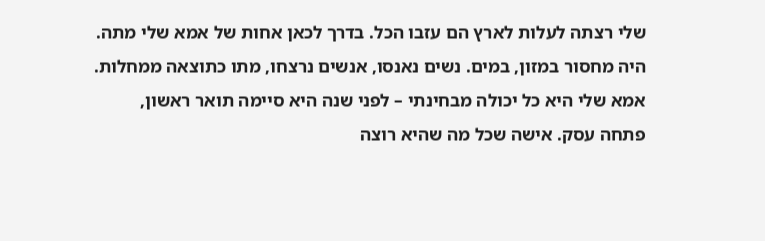שלי רצתה לעלות לארץ הם עזבו הכל. בדרך לכאן אחות של אמא שלי מתה. היה מחסור במזון, במים. נשים נאנסו, אנשים נרצחו, מתו כתוצאה ממחלות. אמא שלי היא כל יכולה מבחינתי – לפני שנה היא סיימה תואר ראשון, פתחה עסק. אישה שכל מה שהיא רוצה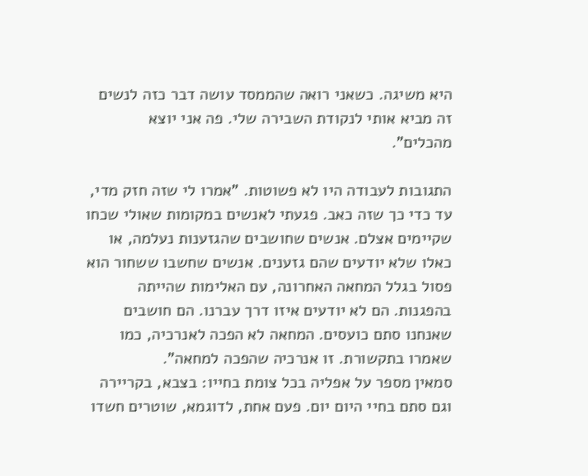היא משיגה. כשאני רואה שהממסד עושה דבר כזה לנשים זה מביא אותי לנקודת השבירה שלי. פה אני יוצא מהכלים".

התגובות לעבודה היו לא פשוטות. "אמרו לי שזה חזק מדי, עד כדי כך שזה כאב. פגעתי לאנשים במקומות שאולי שכחו שקיימים אצלם. אנשים שחושבים שהגזענות נעלמה, או כאלו שלא יודעים שהם גזענים. אנשים שחשבו ששחור הוא פסול בגלל המחאה האחרונה, עם האלימות שהייתה בהפגנות. הם לא יודעים איזו דרך עברנו. הם חושבים שאנחנו סתם כועסים. המחאה לא הפכה לאנרכיה, כמו שאמרו בתקשורת. זו אנרכיה שהפכה למחאה".
סמאין מספר על אפליה בכל צומת בחייו: בצבא, בקריירה וגם סתם בחיי היום יום. פעם אחת, לדוגמא, שוטרים חשדו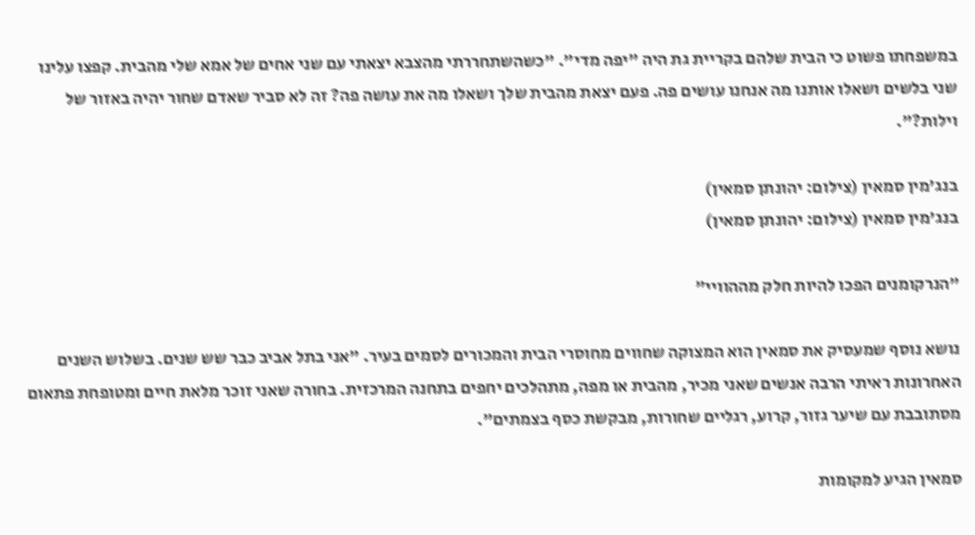במשפחתו פשוט כי הבית שלהם בקריית גת היה "יפה מדי". "כשהשתחררתי מהצבא יצאתי עם שני אחים של אמא שלי מהבית. קפצו עלינו שני בלשים ושאלו אותנו מה אנחנו עושים פה. פעם יצאת מהבית שלך ושאלו מה את עושה פה? זה לא סביר שאדם שחור יהיה באזור של וילות?".

בנג'מין סמאין (צילום: יהונתן סמאין)
בנג'מין סמאין (צילום: יהונתן סמאין)

"הנרקומנים הפכו להיות חלק מההוויי"

נושא נוסף שמעסיק את סמאין הוא המצוקה שחווים מחוסרי הבית והמכורים לסמים בעיר. "אני בתל אביב כבר שש שנים. בשלוש השנים האחרונות ראיתי הרבה אנשים שאני מכיר, מהבית או מפה, מתהלכים יחפים בתחנה המרכזית. בחורה שאני זוכר מלאת חיים ומטופחת פתאום מסתובבת עם שיער גזור, קרוע, רגליים שחורות, מבקשת כסף בצמתים".

סמאין הגיע למקומות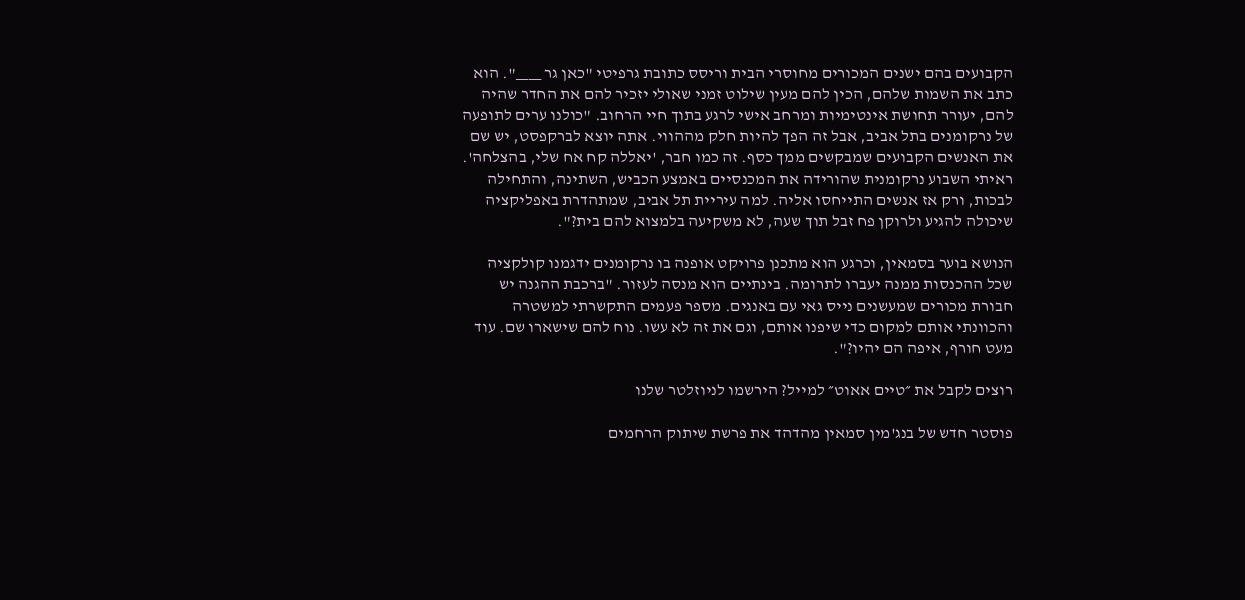הקבועים בהם ישנים המכורים מחוסרי הבית וריסס כתובת גרפיטי "כאן גר ____". הוא כתב את השמות שלהם, הכין להם מעין שילוט זמני שאולי יזכיר להם את החדר שהיה להם, יעורר תחושת אינטימיות ומרחב אישי לרגע בתוך חיי הרחוב. "כולנו ערים לתופעה של נרקומנים בתל אביב, אבל זה הפך להיות חלק מההווי. אתה יוצא לברקפסט, יש שם את האנשים הקבועים שמבקשים ממך כסף. זה כמו חבר, 'יאללה קח אח שלי, בהצלחה'. ראיתי השבוע נרקומנית שהורידה את המכנסיים באמצע הכביש, השתינה, והתחילה לבכות, ורק אז אנשים התייחסו אליה. למה עיריית תל אביב, שמתהדרת באפליקציה שיכולה להגיע ולרוקן פח זבל תוך שעה, לא משקיעה בלמצוא להם בית?".

הנושא בוער בסמאין, וכרגע הוא מתכנן פרויקט אופנה בו נרקומנים ידגמנו קולקציה שכל ההכנסות ממנה יעברו לתרומה. בינתיים הוא מנסה לעזור. "ברכבת ההגנה יש חבורת מכורים שמעשנים נייס גאי עם באנגים. מספר פעמים התקשרתי למשטרה והכוונתי אותם למקום כדי שיפנו אותם, וגם את זה לא עשו. נוח להם שישארו שם. עוד מעט חורף, איפה הם יהיו?".

רוצים לקבל את ״טיים אאוט״ למייל? הירשמו לניוזלטר שלנו

פוסטר חדש של בנג'מין סמאין מהדהד את פרשת שיתוק הרחמים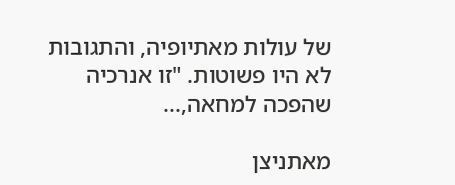של עולות מאתיופיה, והתגובות לא היו פשוטות. "זו אנרכיה שהפכה למחאה,...

מאתניצן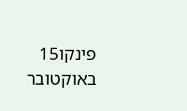פינקו15 באוקטובר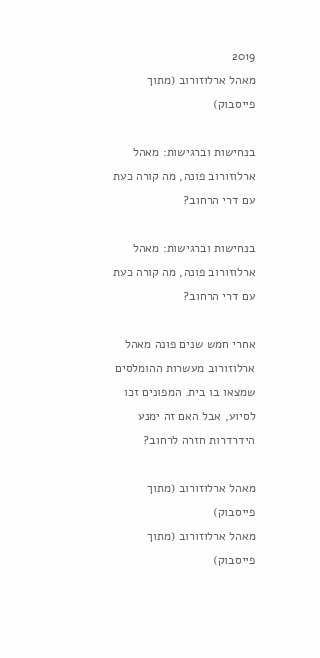2019
מאהל ארלוזורוב (מתוך פייסבוק)

בנחישות וברגישות: מאהל ארלוזורוב פונה, מה קורה כעת עם דרי הרחוב?

בנחישות וברגישות: מאהל ארלוזורוב פונה, מה קורה כעת עם דרי הרחוב?

אחרי חמש שנים פונה מאהל ארלוזורוב מעשרות ההומלסים שמצאו בו בית. המפונים זכו לסיוע, אבל האם זה ימנע הידרדרות חזרה לרחוב?

מאהל ארלוזורוב (מתוך פייסבוק)
מאהל ארלוזורוב (מתוך פייסבוק)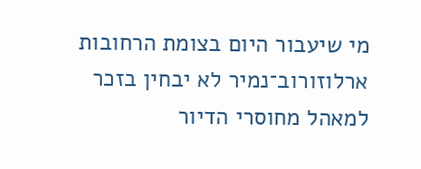מי שיעבור היום בצומת הרחובות ארלוזורוב־נמיר לא יבחין בזכר למאהל מחוסרי הדיור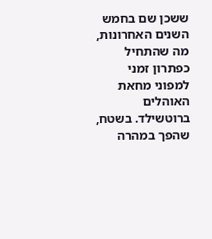ששכן שם בחמש השנים האחרונות, מה שהתחיל כפתרון זמני למפוני מחאת האוהלים ברוטשילד. בשטח, שהפך במהרה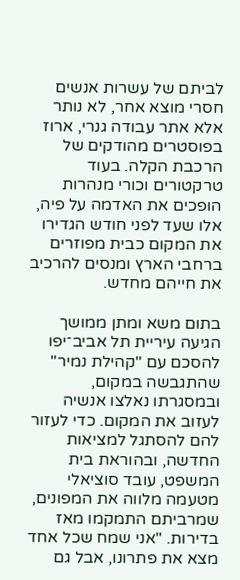לביתם של עשרות אנשים חסרי מוצא אחר, לא נותר אלא אתר עבודה גנרי, ארוז בפוסטרים מהודקים של הרכבת הקלה. בעוד טרקטורים וכורי מנהרות הופכים את האדמה על פיה, אלו שעד לפני חודש הגדירו את המקום כבית מפוזרים ברחבי הארץ ומנסים להרכיב את חייהם מחדש.

בתום משא ומתן ממושך הגיעה עיריית תל אביב־יפו להסכם עם "קהילת נמיר" שהתגבשה במקום, ובמסגרתו נאלצו אנשיה לעזוב את המקום. כדי לעזור להם להסתגל למציאות החדשה, ובהוראת בית המשפט, עובד סוציאלי מטעמה מלווה את המפונים, שמרביתם התמקמו מאז בדירות. "אני שמח שכל אחד מצא את פתרונו, אבל גם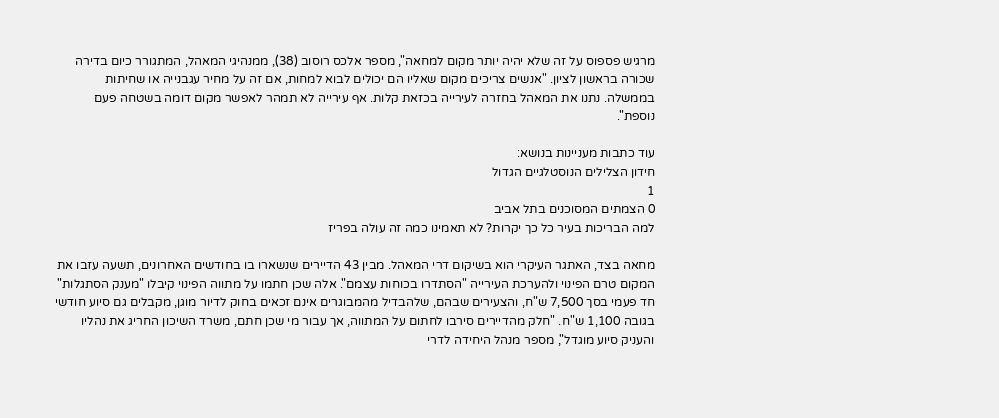מרגיש פספוס על זה שלא יהיה יותר מקום למחאה", מספר אלכס רוסוב (38), ממנהיגי המאהל, המתגורר כיום בדירה שכורה בראשון לציון. "אנשים צריכים מקום שאליו הם יכולים לבוא למחות, אם זה על מחיר עגבנייה או שחיתות בממשלה. נתנו את המאהל בחזרה לעירייה בכזאת קלות. אף עירייה לא תמהר לאפשר מקום דומה בשטחה פעם נוספת".

עוד כתבות מעניינות בנושא:
חידון הצלילים הנוסטלגיים הגדול
1
0 הצמתים המסוכנים בתל אביב
למה הבריכות בעיר כל כך יקרות? לא תאמינו כמה זה עולה בפריז

מחאה בצד, האתגר העיקרי הוא בשיקום דרי המאהל. מבין 43 הדיירים שנשארו בו בחודשים האחרונים, תשעה עזבו את המקום טרם הפינוי ולהערכת העירייה "הסתדרו בכוחות עצמם". אלה שכן חתמו על מתווה הפינוי קיבלו "מענק הסתגלות" חד פעמי בסך 7,500 ש"ח, והצעירים שבהם, שלהבדיל מהמבוגרים אינם זכאים בחוק לדיור מוגן, מקבלים גם סיוע חודשי בגובה 1,100 ש"ח. "חלק מהדיירים סירבו לחתום על המתווה, אך עבור מי שכן חתם, משרד השיכון החריג את נהליו והעניק סיוע מוגדל", מספר מנהל היחידה לדרי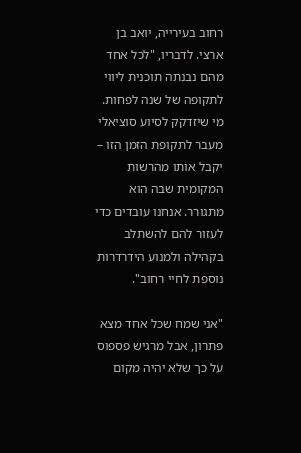רחוב בעירייה, יואב בן ארצי. לדבריו, "לכל אחד מהם נבנתה תוכנית ליווי לתקופה של שנה לפחות. מי שיזדקק לסיוע סוציאלי מעבר לתקופת הזמן הזו – יקבל אותו מהרשות המקומית שבה הוא מתגורר. אנחנו עובדים כדי לעזור להם להשתלב בקהילה ולמנוע הידרדרות נוספת לחיי רחוב".

"אני שמח שכל אחד מצא פתרון, אבל מרגיש פספוס על כך שלא יהיה מקום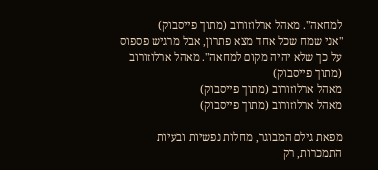למחאה". מאהל ארלוזורוב (מתוך פייסבוק)
"אני שמח שכל אחד מצא פתרון, אבל מרגיש פספוס על כך שלא יהיה מקום למחאה". מאהל ארלוזורוב (מתוך פייסבוק)
מאהל ארלוזורוב (מתוך פייסבוק)
מאהל ארלוזורוב (מתוך פייסבוק)

מפאת גילם המבוגר, מחלות נפשיות ובעיות התמכרות, רק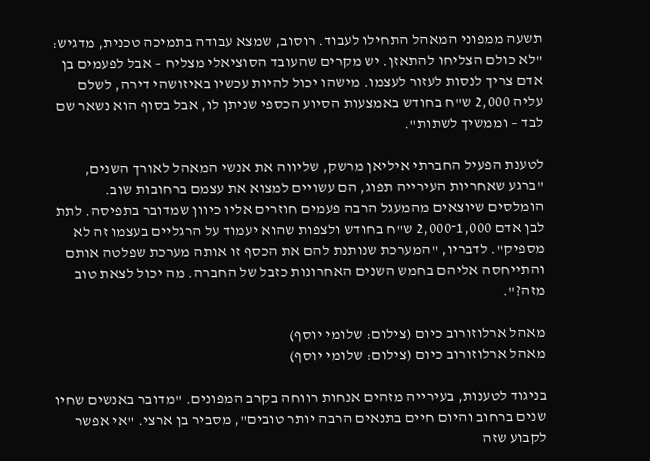תשעה ממפוני המאהל התחילו לעבוד. רוסוב, שמצא עבודה בתמיכה טכנית, מדגיש: "לא כולם הצליחו להתאזן. יש מקרים שהעובד הסוציאלי מצליח – אבל לפעמים בן אדם צריך לנסות לעזור לעצמו. מישהו יכול להיות עכשיו באיזושהי דירה, לשלם עליה 2,000 ש"ח בחודש באמצעות הסיוע הכספי שניתן לו, אבל בסוף הוא נשאר שם לבד – וממשיך לשתות".

לטענת הפעיל החברתי איליאן מרשק, שליווה את אנשי המאהל לאורך השנים, "ברגע שאחריות העירייה תפוג, הם עשויים למצוא את עצמם ברחובות שוב. הומלסים שיוצאים מהמעגל הרבה פעמים חוזרים אליו כיוון שמדובר בתפיסה. לתת לבן אדם 1,000־2,000 ש"ח בחודש ולצפות שהוא יעמוד על הרגליים בעצמו זה לא מספיק". לדבריו, "המערכת שנותנת להם את הכסף זו אותה מערכת שפלטה אותם והתייחסה אליהם בחמש השנים האחרונות כזבל של החברה. מה יכול לצאת טוב מזה?".

מאהל ארלוזורוב כיום (צילום: שלומי יוסף)
מאהל ארלוזורוב כיום (צילום: שלומי יוסף)

בניגוד לטענות, בעירייה מזהים אנחות רווחה בקרב המפונים. "מדובר באנשים שחיו שנים ברחוב והיום חיים בתנאים הרבה יותר טובים", מסביר בן ארצי. "אי אפשר לקבוע שזה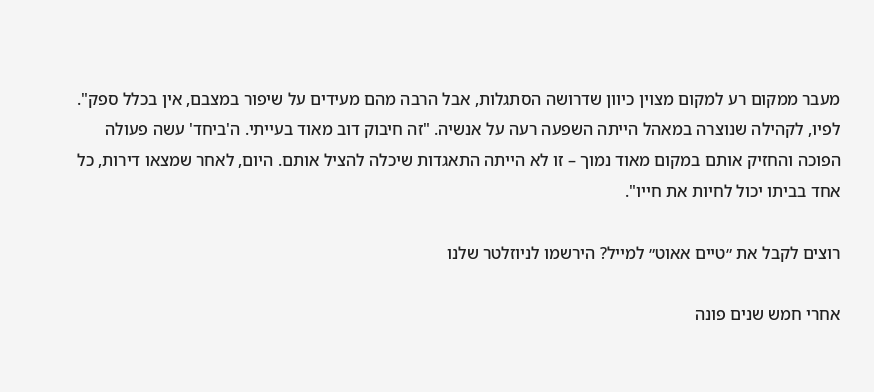מעבר ממקום רע למקום מצוין כיוון שדרושה הסתגלות, אבל הרבה מהם מעידים על שיפור במצבם, אין בכלל ספק". לפיו, לקהילה שנוצרה במאהל הייתה השפעה רעה על אנשיה. "זה חיבוק דוב מאוד בעייתי. ה'ביחד' עשה פעולה הפוכה והחזיק אותם במקום מאוד נמוך – זו לא הייתה התאגדות שיכלה להציל אותם. היום, לאחר שמצאו דירות, כל אחד בביתו יכול לחיות את חייו".

רוצים לקבל את ״טיים אאוט״ למייל? הירשמו לניוזלטר שלנו

אחרי חמש שנים פונה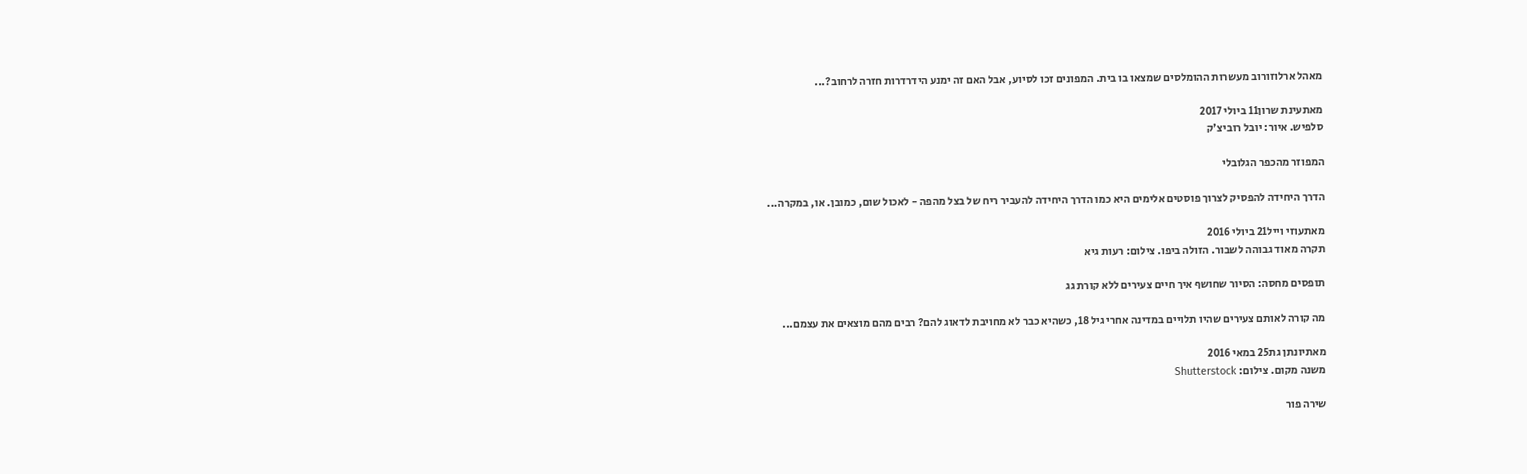מאהל ארלוזורוב מעשרות ההומלסים שמצאו בו בית. המפונים זכו לסיוע, אבל האם זה ימנע הידרדרות חזרה לרחוב?...

מאתעינת שרון11 ביולי 2017
סלפיש. איור: יובל רוביצ'ק

המפוזר מהכפר הגלובלי

הדרך היחידה להפסיק לצרוך פוסטים אלימים היא כמו הדרך היחידה להעביר ריח של בצל מהפה - לאכול שום, כמובן. או, במקרה...

מאתעוזי וייל21 ביולי 2016
תקרה מאוד גבוהה לשבור. הזולה ביפו. צילום: רעות גיא

תופסים מחסה: הסיור שחושף איך חיים צעירים ללא קורת גג

מה קורה לאותם צעירים שהיו תלויים במדינה אחרי גיל 18, כשהיא כבר לא מחויבת לדאוג להם? רבים מהם מוצאים את עצמם...

מאתיונתן גת25 במאי 2016
משנה מקום. צילום: Shutterstock

שירה פור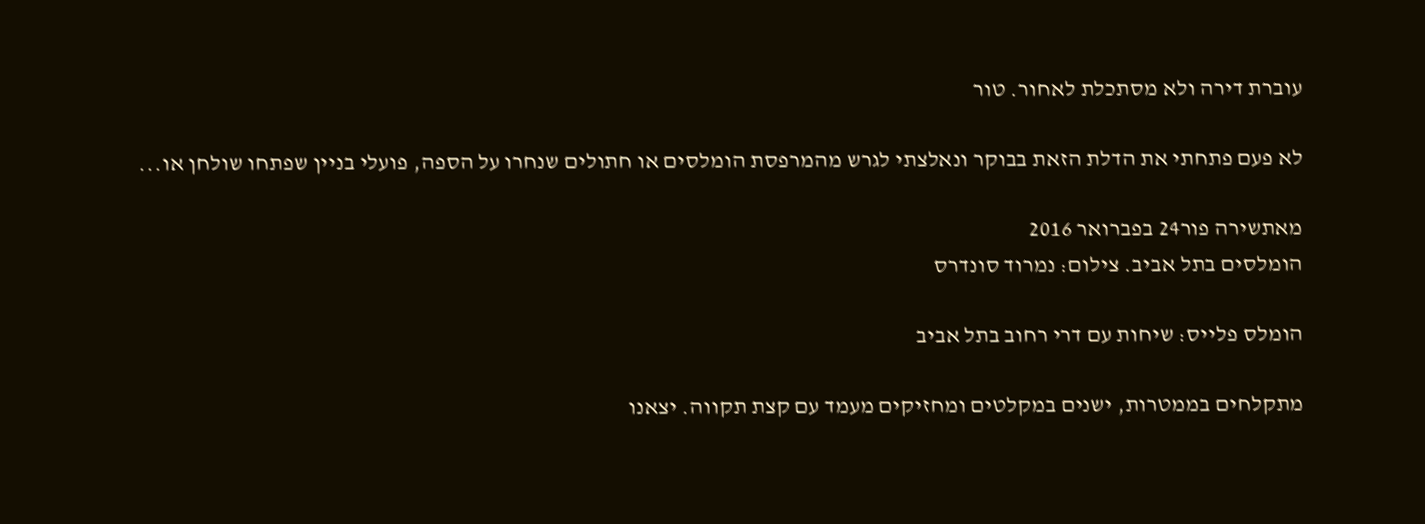עוברת דירה ולא מסתכלת לאחור. טור

לא פעם פתחתי את הדלת הזאת בבוקר ונאלצתי לגרש מהמרפסת הומלסים או חתולים שנחרו על הספה, פועלי בניין שפתחו שולחן או...

מאתשירה פור24 בפברואר 2016
הומלסים בתל אביב. צילום: נמרוד סונדרס

הומלס פלייס: שיחות עם דרי רחוב בתל אביב

מתקלחים בממטרות, ישנים במקלטים ומחזיקים מעמד עם קצת תקווה. יצאנו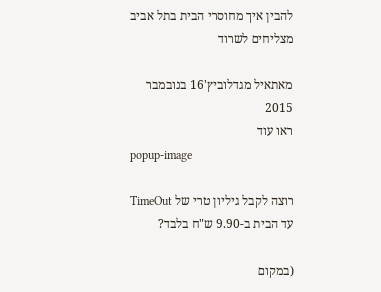להבין איך מחוסרי הבית בתל אביב מצליחים לשרוד

מאתאיל מגדלוביץ'16 בנובמבר 2015
ראו עוד
popup-image

רוצה לקבל גיליון טרי של TimeOut עד הבית ב-9.90 ש"ח בלבד?

(במקום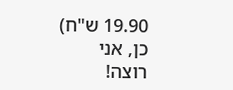19.90 ש"ח)
כן, אני רוצה!